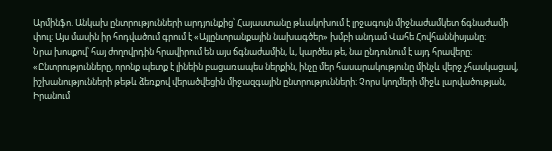Արմինֆո. Անկախ ընտրությունների արդյունքից՝ Հայաստանը թևակոխում է լրջագույն միջնաժամկետ ճգնաժամի փուլ։ Այս մասին իր հոդվածում գրում է «Այլընտրանքային նախագծեր» խմբի անդամ Վահե Հովհաննիսյանը։
Նրա խոսքով՝ հայ ժողովրդին հրավիրում են այս ճգնաժամին, և, կարծես թե, նա ընդունում է այդ հրավերը։
«Ընտրությունները, որոնք պետք է լինեին բացառապես ներքին, ինչը մեր հասարակությունը մինչև վերջ չհասկացավ, իշխանությունների թեթև ձեռքով վերածվեցին միջազգային ընտրությունների։ Չորս կողմերի միջև լարվածության, Իրանում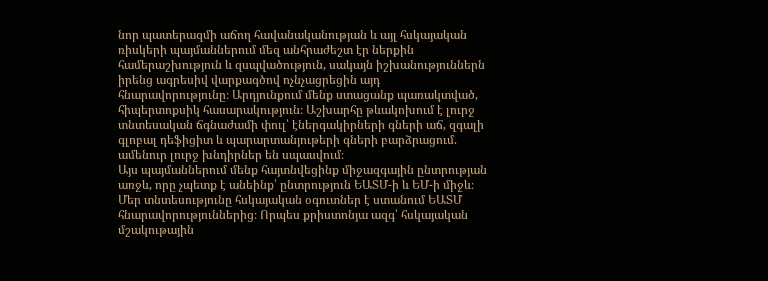նոր պատերազմի աճող հավանականության և այլ հսկայական ռիսկերի պայմաններում մեզ անհրաժեշտ էր ներքին համերաշխություն և զսպվածություն, սակայն իշխանություններն իրենց ագրեսիվ վարքագծով ոչնչացրեցին այդ հնարավորությունը։ Արդյունքում մենք ստացանք պառակտված, հիպերտոքսիկ հասարակություն։ Աշխարհը թևակոխում է լուրջ տնտեսական ճգնաժամի փուլ՝ էներգակիրների գների աճ, զգալի գլոբալ դեֆիցիտ և պարարտանյութերի գների բարձրացում. ամենուր լուրջ խնդիրներ են սպասվում։
Այս պայմաններում մենք հայտնվեցինք միջազգային ընտրության առջև, որը չպետք է անեինք՝ ընտրություն ԵԱՏՄ-ի և ԵՄ-ի միջև։ Մեր տնտեսությունը հսկայական օգուտներ է ստանում ԵԱՏՄ հնարավորություններից։ Որպես քրիստոնյա ազգ՝ հսկայական մշակութային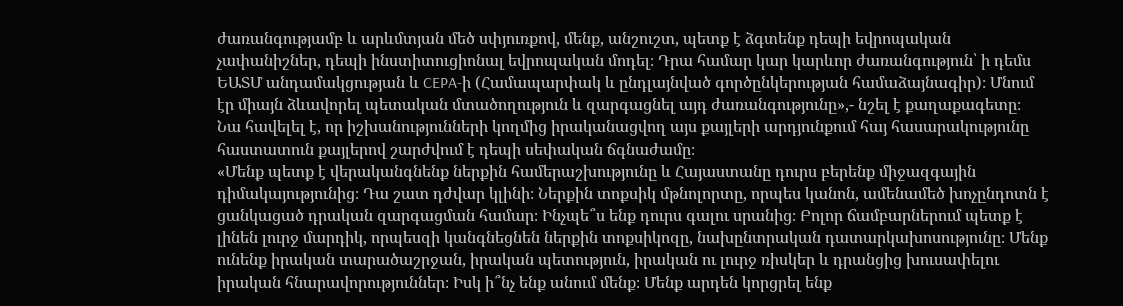ժառանգությամբ և արևմտյան մեծ սփյուռքով, մենք, անշուշտ, պետք է ձգտենք դեպի եվրոպական չափանիշներ, դեպի ինստիտուցիոնալ եվրոպական մոդել։ Դրա համար կար կարևոր ժառանգություն՝ ի դեմս ԵԱՏՄ անդամակցության և CEPA-ի (Համապարփակ և ընդլայնված գործընկերության համաձայնագիր)։ Մնում էր միայն ձևավորել պետական մտածողություն և զարգացնել այդ ժառանգությունը»,- նշել է քաղաքագետը։
Նա հավելել է, որ իշխանությունների կողմից իրականացվող այս քայլերի արդյունքում հայ հասարակությունը հաստատուն քայլերով շարժվում է դեպի սեփական ճգնաժամը։
«Մենք պետք է վերականգնենք ներքին համերաշխությունը և Հայաստանը դուրս բերենք միջազգային դիմակայությունից։ Դա շատ դժվար կլինի։ Ներքին տոքսիկ մթնոլորտը, որպես կանոն, ամենամեծ խոչընդոտն է ցանկացած դրական զարգացման համար։ Ինչպե՞ս ենք դուրս գալու սրանից։ Բոլոր ճամբարներում պետք է լինեն լուրջ մարդիկ, որպեսզի կանգնեցնեն ներքին տոքսիկոզը, նախընտրական դատարկախոսությունը։ Մենք ունենք իրական տարածաշրջան, իրական պետություն, իրական ու լուրջ ռիսկեր և դրանցից խուսափելու իրական հնարավորություններ։ Իսկ ի՞նչ ենք անում մենք։ Մենք արդեն կորցրել ենք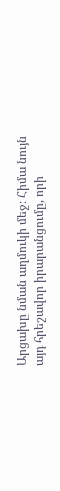Արցախը նման աղմուկի մեջ։ Հիմա նույն այդ հրեշավոր իրարանցումը, որի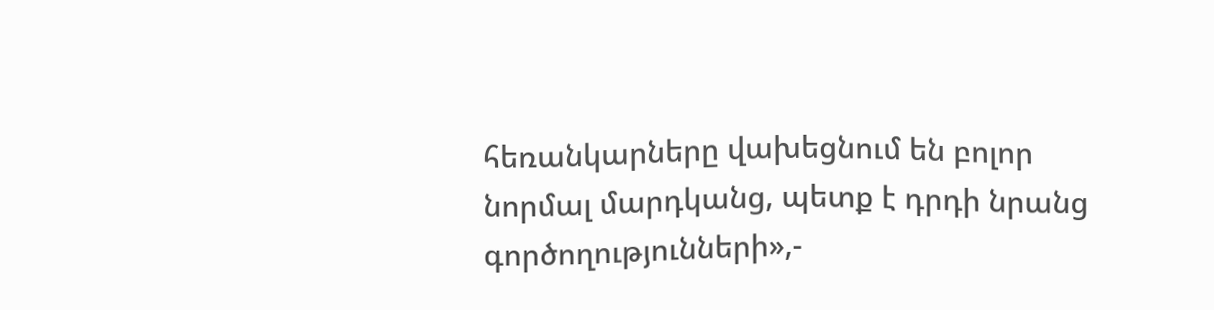հեռանկարները վախեցնում են բոլոր նորմալ մարդկանց, պետք է դրդի նրանց գործողությունների»,-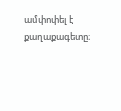ամփոփել է քաղաքագետը։